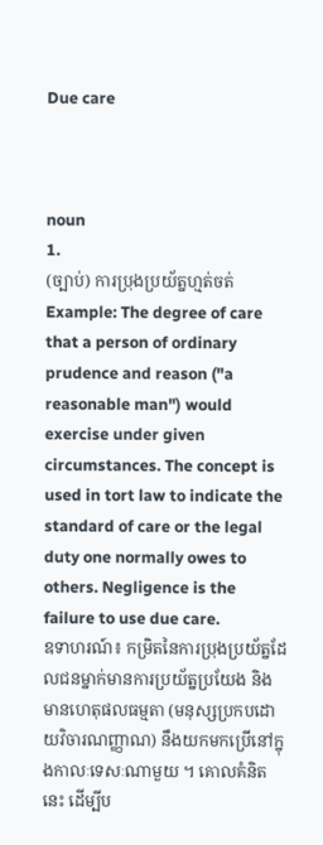Due care



noun
1.
(ច្បាប់) ការប្រុងប្រយ័ត្នហ្មត់ចត់
Example: The degree of care that a person of ordinary prudence and reason ("a reasonable man") would exercise under given circumstances. The concept is used in tort law to indicate the standard of care or the legal duty one normally owes to others. Negligence is the failure to use due care.
ឧទាហរណ៍៖ កម្រិតនៃការប្រុងប្រយ័ត្នដែលជនម្នាក់មានការប្រយ័ត្នប្រយែង និងមានហេតុផលធម្មតា (មនុស្សប្រកបដោយវិចារណញ្ញាណ) នឹងយកមកប្រើនៅក្នុងកាលៈទេសៈណាមួយ ។ គោលគំនិតនេះ ដើម្បីប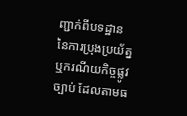ញ្ជាក់ពីបទដ្ឋាននៃការប្រុងប្រយ័ត្នឬករណីយកិច្ចផ្លូវច្បាប់ ដែលតាមធ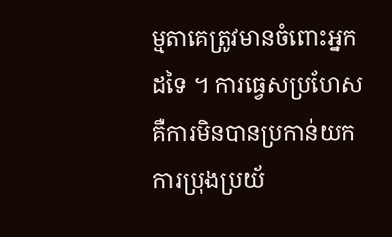ម្មតាគេត្រូវមានចំពោះអ្នកដទៃ ។ ការធ្វេសប្រហែសគឺការមិនបានប្រកាន់យកការប្រុងប្រយ័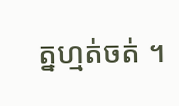ត្នហ្មត់ចត់ ។